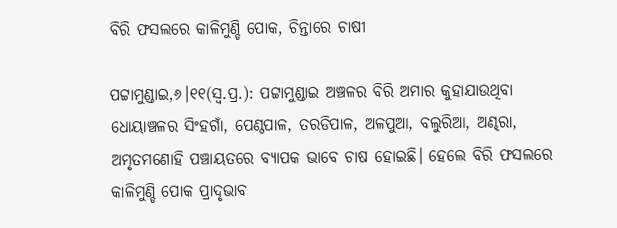ବିରି ଫସଲରେ କାଳିମୁଣ୍ଡି ପୋକ, ଚିନ୍ତାରେ ଚାଷୀ

ପଟ୍ଟାମୁଣ୍ଡାଇ,୬।୧୧(ସ୍ବ.ପ୍ର.): ପଟ୍ଟାମୁଣ୍ଡାଇ ଅଞ୍ଚଳର ବିରି ଅମାର କୁହାଯାଉଥିବା ଧୋୟାଞ୍ଚଳର ସିଂହଗାଁ, ପେଣ୍ଠପାଳ, ତରଡିପାଳ, ଅଳପୁଆ, ବଲୁରିଆ, ଅଣ୍ଢରା, ଅମୃତମଣୋହି ପଞ୍ଚାୟତରେ ବ୍ୟାପକ ଭାବେ ଚାଷ ହୋଇଛି। ହେଲେ ବିରି ଫସଲରେ କାଳିମୁଣ୍ଡି ପୋକ ପ୍ରାଦୃଭାବ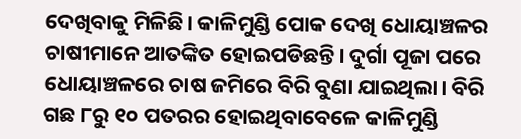ଦେଖିବାକୁ ମିଳିଛି। କାଳିମୁଣ୍ଡି ପୋକ ଦେଖି ଧୋୟାଞ୍ଚଳର ଚାଷୀମାନେ ଆତଙ୍କିତ ହୋଇପଡିଛନ୍ତି। ଦୁର୍ଗା ପୂଜା ପରେ ଧୋୟାଞ୍ଚଳରେ ଚାଷ ଜମିରେ ବିରି ବୁଣା ଯାଇଥିଲା। ବିରି ଗଛ ୮ରୁ ୧୦ ପତରର ହୋଇଥିବାବେଳେ କାଳିମୁଣ୍ଡି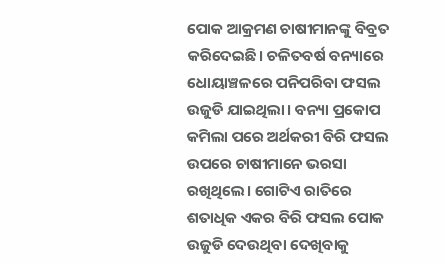ପୋକ ଆକ୍ରମଣ ଚାଷୀମାନଙ୍କୁ ବିବ୍ରତ କରିଦେଇଛି। ଚଳିତବର୍ଷ ବନ୍ୟାରେ ଧୋୟାଞ୍ଚଳରେ ପନିପରିବା ଫସଲ ଉଜୁଡି ଯାଇଥିଲା। ବନ୍ୟା ପ୍ରକୋପ କମିଲା ପରେ ଅର୍ଥକରୀ ବିରି ଫସଲ ଉପରେ ଚାଷୀମାନେ ଭରସା ରଖିଥିଲେ। ଗୋଟିଏ ରାତିରେ ଶତାଧିକ ଏକର ବିରି ଫସଲ ପୋକ ଉଜୁଡି ଦେଉଥିବା ଦେଖିବାକୁ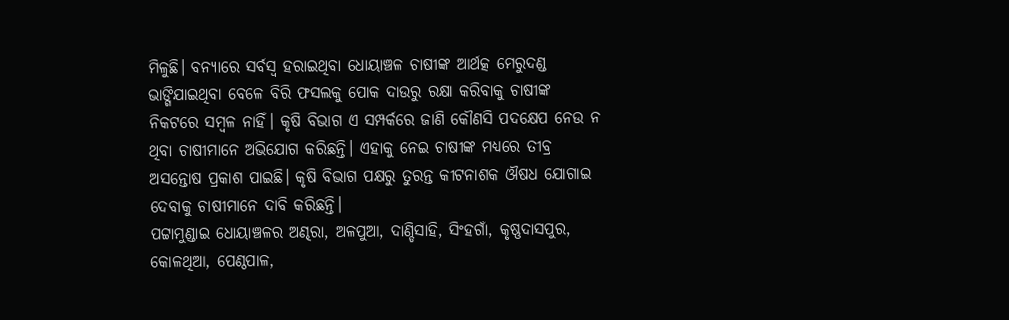ମିଳୁଛି। ବନ୍ୟାରେ ସର୍ବସ୍ବ ହରାଇଥିବା ଧୋୟାଞ୍ଚଳ ଚାଷୀଙ୍କ ଆର୍ଥତ୍କ ମେରୁଦଣ୍ଡ ଭାଙ୍ଗିଯାଇଥିବା ବେଳେ ବିରି ଫସଲକୁ ପୋକ ଦାଉରୁ ରକ୍ଷା କରିବାକୁ ଚାଷୀଙ୍କ ନିକଟରେ ସମ୍ବଳ ନାହିଁ। କୃଷି ବିଭାଗ ଏ ସମ୍ପର୍କରେ ଜାଣି କୌଣସି ପଦକ୍ଷେପ ନେଉ ନ ଥିବା ଚାଷୀମାନେ ଅଭିଯୋଗ କରିଛନ୍ତି। ଏହାକୁ ନେଇ ଚାଷୀଙ୍କ ମଧ୍ୟରେ ତୀବ୍ର ଅସନ୍ତୋଷ ପ୍ରକାଶ ପାଇଛି। କୃଷି ବିଭାଗ ପକ୍ଷରୁ ତୁରନ୍ତ କୀଟନାଶକ ଔଷଧ ଯୋଗାଇ ଦେବାକୁ ଚାଷୀମାନେ ଦାବି କରିଛନ୍ତି।
ପଟ୍ଟାମୁଣ୍ଡାଇ ଧୋୟାଞ୍ଚଳର ଅଣ୍ଢରା, ଅଳପୁଆ, ଦାଣ୍ଡିସାହି, ସିଂହଗାଁ, କୃଷ୍ଣଦାସପୁର, କୋଳଥିଆ, ପେଣ୍ଠପାଳ,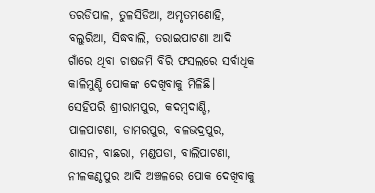ତରଡିପାଳ, ତୁଳସିଡିଆ, ଅମୃତମଣୋହି, ବଲୁରିଆ, ସିଦ୍ଧବାଲି, ତରାଇପାଟଣା ଆଦି ଗାଁରେ ଥିବା ଚାଷଜମି ବିରି ଫସଲରେ ସର୍ବାଧିକ କାଳିମୁଣ୍ଡି ପୋକଙ୍କ ଦେଖିବାକୁ ମିଳିଛି। ସେହିପରି ଶ୍ରୀରାମପୁର, କଦମ୍ବଦାଣ୍ଡି, ପାଳପାଟଣା, ଡାମରପୁର, ବଳଭଦ୍ରପୁର, ଶାସନ, ବାଛରା, ମଣ୍ଡପଡା, ବାଲିପାଟଣା, ନୀଳକଣ୍ଠପୁର ଆଦି ଅଞ୍ଚଳରେ ପୋକ ଦେଖିବାକୁ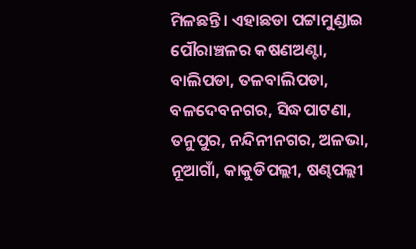ମିଳଛନ୍ତି। ଏହାଛଡା ପଟ୍ଟାମୁଣ୍ଡାଇ ପୌରାଞ୍ଚଳର କଷଣଅଣ୍ଟା, ବାଲିପଡା, ତଳବାଲିପଡା, ବଳଦେବନଗର, ସିଦ୍ଧପାଟଣା, ତନୁପୁର, ନନ୍ଦିନୀନଗର, ଅଳଭା, ନୂଆଗାଁ, କାକୁଡିପଲ୍ଲୀ, ଷଣ୍ଢପଲ୍ଲୀ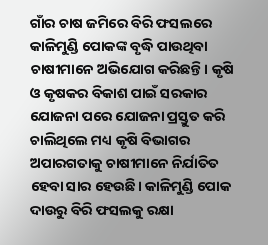ଗାଁର ଚାଷ ଜମିରେ ବିରି ଫସଲରେ କାଳିମୁଣ୍ଡି ପୋକଙ୍କ ବୃଦ୍ଧି ପାଉଥିବା ଚାଷୀମାନେ ଅଭିଯୋଗ କରିଛନ୍ତି। କୃଷି ଓ କୃଷକର ବିକାଶ ପାଇଁ ସରକାର ଯୋଜନା ପରେ ଯୋଜନା ପ୍ରସ୍ତୁତ କରି ଚାଲିଥିଲେ ମଧ୍ୟ କୃଷି ବିଭାଗର ଅପାରଗତାକୁ ଚାଷୀମାନେ ନିର୍ଯାତିତ ହେବା ସାର ହେଉଛି। କାଳିମୁଣ୍ଡି ପୋକ ଦାଉରୁ ବିରି ଫସଲକୁ ରକ୍ଷା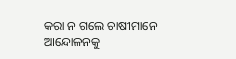କରା ନ ଗଲେ ଚାଷୀମାନେ ଆନ୍ଦୋଳନକୁ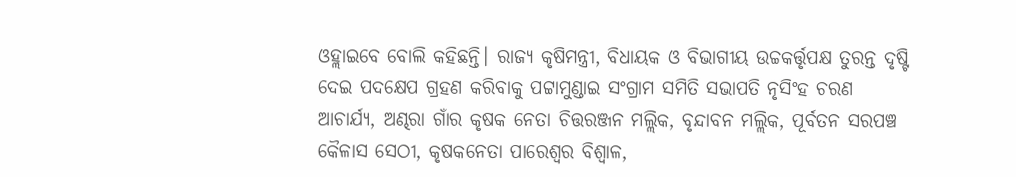ଓହ୍ଲାଇବେ ବୋଲି କହିଛନ୍ତି। ରାଜ୍ୟ କୃଷିମନ୍ତ୍ରୀ, ବିଧାୟକ ଓ ବିଭାଗୀୟ ଉଚ୍ଚକର୍ତ୍ତୃପକ୍ଷ ତୁରନ୍ତ ଦୃଷ୍ଟି ଦେଇ ପଦକ୍ଷେପ ଗ୍ରହଣ କରିବାକୁ ପଟ୍ଟାମୁଣ୍ଡାଇ ସଂଗ୍ରାମ ସମିତି ସଭାପତି ନୃସିଂହ ଚରଣ ଆଚାର୍ଯ୍ୟ, ଅଣ୍ଢରା ଗାଁର କୃଷକ ନେତା ଚିତ୍ତରଞ୍ଜନ ମଲ୍ଲିକ, ବୃନ୍ଦାବନ ମଲ୍ଲିକ, ପୂର୍ବତନ ସରପଞ୍ଚ କୈଳାସ ସେଠୀ, କୃଷକନେତା ପାରେଶ୍ୱର ବିଶ୍ୱାଳ,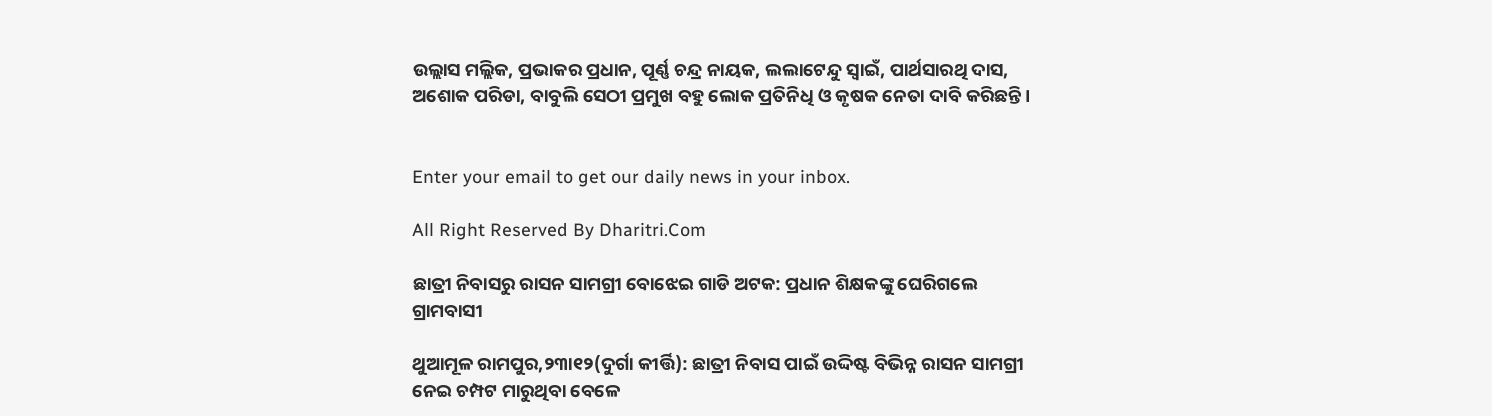ଉଲ୍ଲାସ ମଲ୍ଲିକ, ପ୍ରଭାକର ପ୍ରଧାନ, ପୂର୍ଣ୍ଣ ଚନ୍ଦ୍ର ନାୟକ, ଲଲାଟେନ୍ଦୁ ସ୍ବାଇଁ, ପାର୍ଥସାରଥି ଦାସ, ଅଶୋକ ପରିଡା, ବାବୁଲି ସେଠୀ ପ୍ରମୁଖ ବହୁ ଲୋକ ପ୍ରତିନିଧି ଓ କୃଷକ ନେତା ଦାବି କରିଛନ୍ତି।


Enter your email to get our daily news in your inbox.

All Right Reserved By Dharitri.Com

ଛାତ୍ରୀ ନିବାସରୁ ରାସନ ସାମଗ୍ରୀ ବୋଝେଇ ଗାଡି ଅଟକ: ପ୍ରଧାନ ଶିକ୍ଷକଙ୍କୁ ଘେରିଗଲେ ଗ୍ରାମବାସୀ

ଥୁଆମୂଳ ରାମପୁର,୨୩ା୧୨(ଦୁର୍ଗା କୀର୍ତ୍ତି): ଛାତ୍ରୀ ନିବାସ ପାଇଁ ଉଦ୍ଦିଷ୍ଟ ବିଭିନ୍ନ ରାସନ ସାମଗ୍ରୀ ନେଇ ଚମ୍ପଟ ମାରୁଥିବା ବେଳେ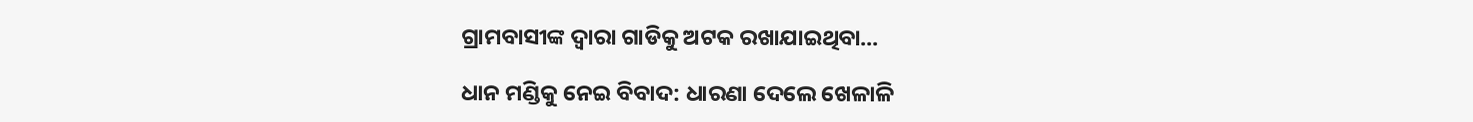ଗ୍ରାମବାସୀଙ୍କ ଦ୍ଵାରା ଗାଡିକୁ ଅଟକ ରଖାଯାଇଥିବା...

ଧାନ ମଣ୍ଡିକୁ ନେଇ ବିବାଦ: ଧାରଣା ଦେଲେ ଖେଳାଳି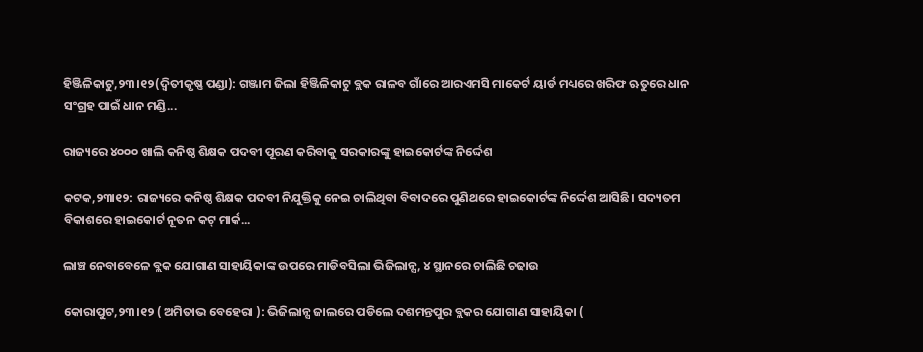ହିଞ୍ଜିଳିକାଟୁ,୨୩।୧୨(ଦ୍ବିତୀକୃଷ୍ଣ ପଣ୍ଡା): ଗଞ୍ଜାମ ଜିଲା ହିଞ୍ଜିଳିକାଟୁ ବ୍ଲକ ରାଳବ ଗାଁରେ ଆରଏମସି ମାକେର୍ଟ ୟାର୍ଡ ମଧ୍ୟରେ ଖରିଫ ଋତୁରେ ଧାନ ସଂଗ୍ରହ ପାଇଁ ଧାନ ମଣ୍ଡି...

ରାଜ୍ୟରେ ୪୦୦୦ ଖାଲି କନିଷ୍ଠ ଶିକ୍ଷକ ପଦବୀ ପୂରଣ କରିବାକୁ ସରକାରଙ୍କୁ ହାଇକୋର୍ଟଙ୍କ ନିର୍ଦ୍ଦେଶ

କଟକ,୨୩ା୧୨: ରାଜ୍ୟରେ କନିଷ୍ଠ ଶିକ୍ଷକ ପଦବୀ ନିଯୁକ୍ତିକୁ ନେଇ ଚାଲିଥିବା ବିବାଦରେ ପୁଣିଥରେ ହାଇକୋର୍ଟଙ୍କ ନିର୍ଦ୍ଦେଶ ଆସିଛି। ସଦ୍ୟତମ ବିକାଶରେ ହାଇକୋର୍ଟ ନୂତନ କଟ୍ ମାର୍କ...

ଲାଞ୍ଚ ନେବାବେଳେ ବ୍ଲକ ଯୋଗାଣ ସାହାୟିକାଙ୍କ ଉପରେ ମାଡିବସିଲା ଭିଜିଲାନ୍ସ, ୪ ସ୍ଥାନରେ ଚାଲିଛି ଚଢାଉ

କୋରାପୁଟ,୨୩।୧୨ ( ଅମିତାଭ ବେହେରା ): ଭିଜିଲାନ୍ସ ଜାଲରେ ପଡିଲେ ଦଶମନ୍ତପୁର ବ୍ଲକର ଯୋଗାଣ ସାହାୟିକା (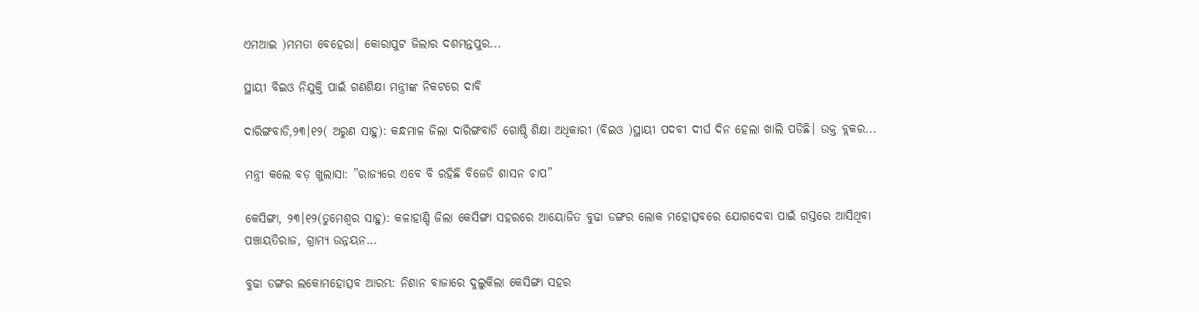ଏମଆଇ )ମମତା ବେହେରା। କୋରାପୁଟ ଜିଲାର ଦଶମନ୍ତପୁର...

ସ୍ଥାୟୀ ବିଇଓ ନିଯୁକ୍ତି ପାଇଁ ଗଣଶିକ୍ଷା ମନ୍ତ୍ରୀଙ୍କ ନିକଟରେ ଦାବି

ଦାରିଙ୍ଗବାଡି,୨୩।୧୨( ଅରୁଣ ସାହୁ): କନ୍ଧମାଳ ଜିଲା ଦାରିଙ୍ଗବାଡି ଗୋଷ୍ଠି ଶିକ୍ଷା ଅଧିକାରୀ (ବିଇଓ )ସ୍ଥାୟୀ ପଦବୀ ଦୀର୍ଘ ଦିନ ହେଲା ଖାଲି ପଡିଛି। ଉକ୍ତ ବ୍ଲକର...

ମନ୍ତ୍ରୀ କଲେ ବଡ଼ ଖୁଲାସା: ”ରାଜ୍ୟରେ ଏବେ ବି ରହିଛି ବିଜେଡି ଶାସନ ଚାପ”

କେସିଙ୍ଗା, ୨୩।୧୨(ତୁମେଶ୍ୱର ସାହୁ): କଳାହାଣ୍ଡି ଜିଲା କେସିଙ୍ଗା ସହରରେ ଆୟୋଜିତ ବୁଢା ଡଙ୍ଗର ଲୋକ ମହୋତ୍ସବରେ ଯୋଗଦେବା ପାଇଁ ଗସ୍ତରେ ଆସିଥିବା ପଞ୍ଚାୟତିରାଜ, ଗ୍ରାମ୍ୟ ଉନ୍ନୟନ...

ବୁଢା ଡଙ୍ଗର ଲକୋମହୋତ୍ସବ ଆରମ୍ଭ: ନିଶାନ ବାଜାରେ ଦୁଲୁକିଲା କେସିଙ୍ଗା ସହର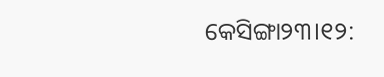କେସିଙ୍ଗା୨୩।୧୨: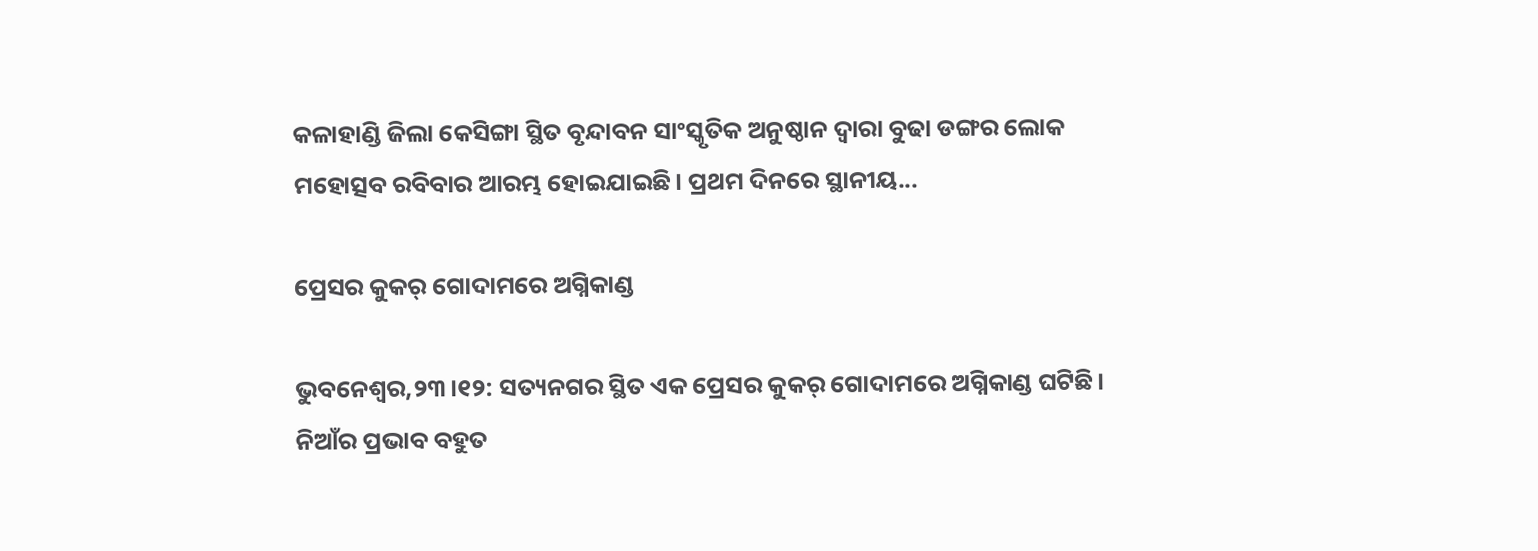କଳାହାଣ୍ଡି ଜିଲା କେସିଙ୍ଗା ସ୍ଥିତ ବୃନ୍ଦାବନ ସାଂସ୍କୃତିକ ଅନୁଷ୍ଠାନ ଦ୍ୱାରା ବୁଢା ଡଙ୍ଗର ଲୋକ ମହୋତ୍ସବ ରବିବାର ଆରମ୍ଭ ହୋଇଯାଇଛି। ପ୍ରଥମ ଦିନରେ ସ୍ଥାନୀୟ...

ପ୍ରେସର କୁକର୍ ଗୋଦାମରେ ଅଗ୍ନିକାଣ୍ଡ

ଭୁବନେଶ୍ୱର,୨୩।୧୨: ସତ୍ୟନଗର ସ୍ଥିତ ଏକ ପ୍ରେସର କୁକର୍ ଗୋଦାମରେ ଅଗ୍ନିକାଣ୍ଡ ଘଟିଛି। ନିଆଁର ପ୍ରଭାବ ବହୁତ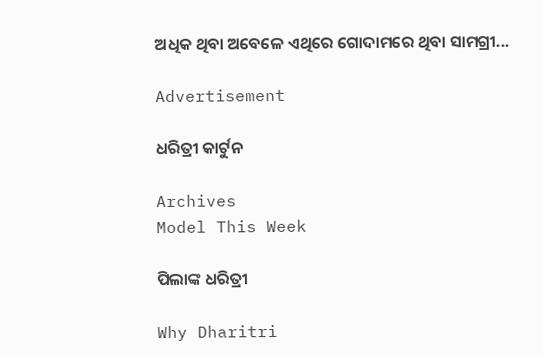ଅଧିକ ଥିବା ଅବେଳେ ଏଥିରେ ଗୋଦାମରେ ଥିବା ସାମଗ୍ରୀ...

Advertisement

ଧରିତ୍ରୀ କାର୍ଟୁନ

Archives
Model This Week

ପିଲାଙ୍କ ଧରିତ୍ରୀ

Why Dharitri